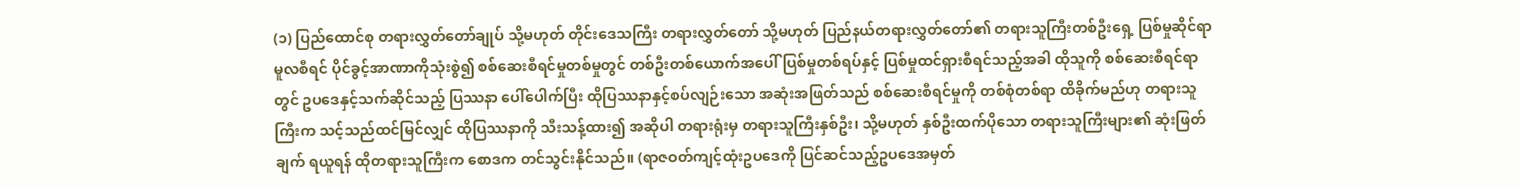(၁) ပြည်ထောင်စု တရားလွှတ်တော်ချုပ် သို့မဟုတ် တိုင်းဒေသကြီး တရားလွှတ်တော် သို့မဟုတ် ပြည်နယ်တရားလွှတ်တော်၏ တရားသူကြီးတစ်ဦးရှေ့ ပြစ်မှုဆိုင်ရာ မူလစီရင် ပိုင်ခွင့်အာဏာကိုသုံးစွဲ၍ စစ်ဆေးစီရင်မှုတစ်မှုတွင် တစ်ဦးတစ်ယောက်အပေါ်ပြစ်မှုတစ်ရပ်နှင့် ပြစ်မှုထင်ရှားစီရင်သည့်အခါ ထိုသူကို စစ်ဆေးစီရင်ရာတွင် ဥပဒေနှင့်သက်ဆိုင်သည့် ပြဿနာ ပေါ်ပေါက်ပြီး ထိုပြဿနာနှင့်စပ်လျဉ်းသော အဆုံးအဖြတ်သည် စစ်ဆေးစီရင်မှုကို တစ်စုံတစ်ရာ ထိခိုက်မည်ဟု တရားသူကြီးက သင့်သည်ထင်မြင်လျှင် ထိုပြဿနာကို သီးသန့်ထား၍ အဆိုပါ တရားရုံးမှ တရားသူကြီးနှစ်ဦး၊ သို့မဟုတ် နှစ်ဦးထက်ပိုသော တရားသူကြီးများ၏ ဆုံးဖြတ်ချက် ရယူရန် ထိုတရားသူကြီးက စောဒက တင်သွင်းနိုင်သည်။ (ရာဇဝတ်ကျင့်ထုံးဥပဒေကို ပြင်ဆင်သည့်ဥပဒေအမှတ်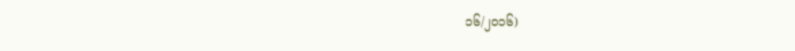၁၆/၂၀၁၆)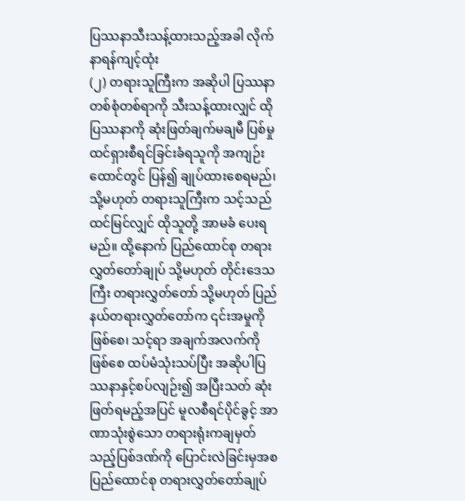ပြဿနာသီးသန့်ထားသည့်အခါ လိုက်နာရန်ကျင့်ထုံး
(၂) တရားသူကြီးက အဆိုပါ ပြဿနာတစ်စုံတစ်ရာကို သီးသန့်ထားလျှင် ထိုပြဿနာကို ဆုံးဖြတ်ချက်မချမီ ပြစ်မှုထင်ရှားစီရင်ခြင်းခံရသူကို အကျဉ်းထောင်တွင် ပြန်၍ ချုပ်ထားစေရမည်၊ သို့မဟုတ် တရားသူကြီးက သင့်သည်ထင်မြင်လျှင် ထိုသူတို့ အာမခံ ပေးရမည်။ ထို့နောက် ပြည်ထောင်စု တရားလွှတ်တော်ချုပ် သို့မဟုတ် တိုင်းဒေသကြီး တရားလွှတ်တော် သို့မဟုတ် ပြည်နယ်တရားလွှတ်တော်က ၎င်းအမှုကိုဖြစ်စေ၊ သင့်ရာ အချက်အလက်ကိုဖြစ်စေ ထပ်မံသုံးသပ်ပြီး အဆိုပါပြဿနာနှင့်စပ်လျဉ်း၍ အပြီးသတ် ဆုံးဖြတ်ရမည့်အပြင် မူလစီရင်ပိုင်ခွင့် အာဏာသုံးစွဲသော တရားရုံးကချမှတ်သည့်ပြစ်ဒဏ်ကို ပြောင်းလဲခြင်းမှအစ ပြည်ထောင်စု တရားလွှတ်တော်ချုပ်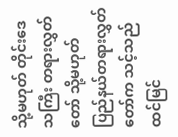သို့မဟုတ် တိုင်းဒေသကြီး တရားလွှတ်တော် သို့မဟုတ် ပြည်နယ်တရားလွှတ်တော်က သင့်သည် ထင်မြင်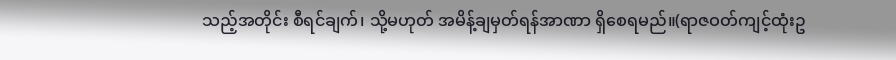သည့်အတိုင်း စီရင်ချက်၊ သို့မဟုတ် အမိန့်ချမှတ်ရန်အာဏာ ရှိစေရမည်။(ရာဇဝတ်ကျင့်ထုံးဥ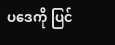ပဒေကို ပြင်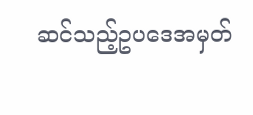ဆင်သည့်ဥပဒေအမှတ်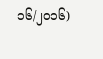၁၆/၂၀၁၆)